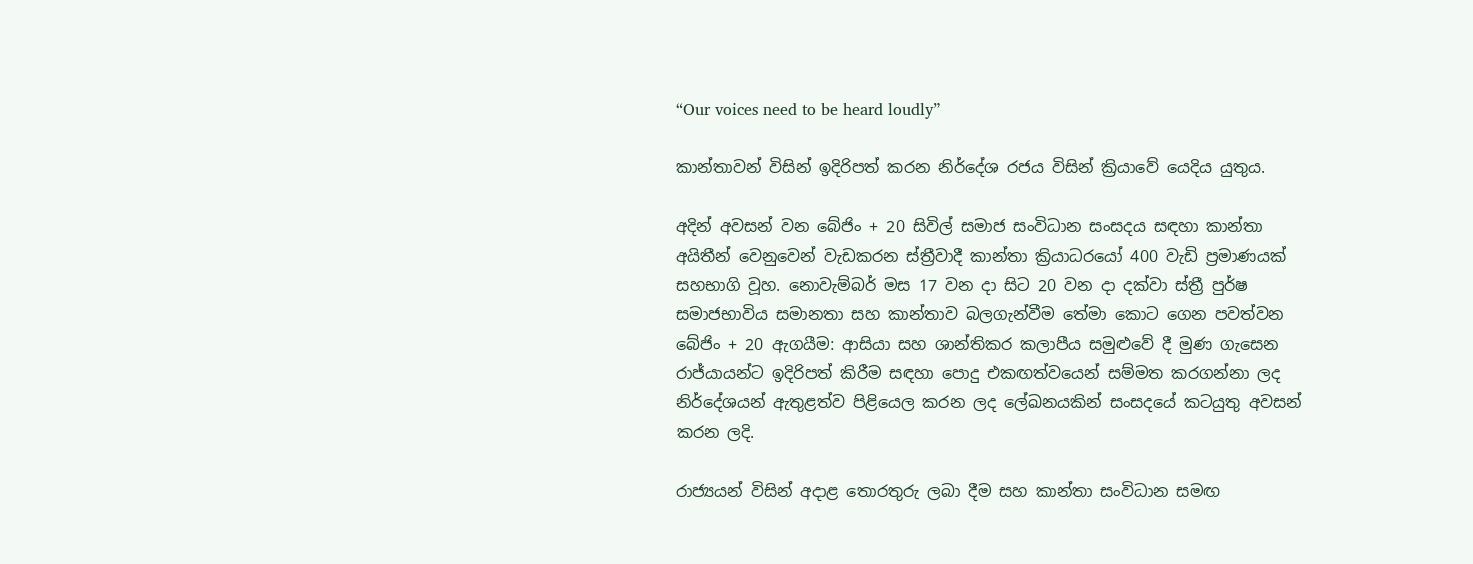“Our voices need to be heard loudly”

කාන්තාවන් විසින් ඉදිරිපත් කරන නිර්දේශ රජය විසින් ක්‍රියාවේ යෙදිය යුතුය.

අදින් අවසන් වන බේජිං + 20 සිවිල් සමාජ සංවිධාන සංසදය සඳහා කාන්තා අයිතීන් වෙනුවෙන් වැඩකරන ස්ත්‍රීවාදී කාන්තා ක්‍රියාධරයෝ 400 වැඩි ප්‍රමාණයක් සහභාගි වූහ. නොවැම්බර් මස 17 වන දා සිට 20 වන දා දක්වා ස්ත්‍රී පුර්ෂ සමාජභාවිය සමානතා සහ කාන්තාව බලගැන්වීම තේමා කොට ගෙන පවත්වන බේජිං + 20 ඇගයීම: ආසියා සහ ශාන්තිකර කලාපීය සමුළුවේ දී මුණ ගැසෙන රාජ්යායන්ට ඉදිරිපත් කිරීම සඳහා පොදු එකඟත්වයෙන් සම්මත කරගන්නා ලද නිර්දේශයන් ඇතුළත්ව පිළි‍යෙල කරන ලද ලේඛනයකින් සංසදයේ කටයුතු අවසන් කරන ලදි.

රාජ්‍යයන් විසින් අදාළ තොරතුරු ලබා දීම සහ කාන්තා සංවිධාන සමඟ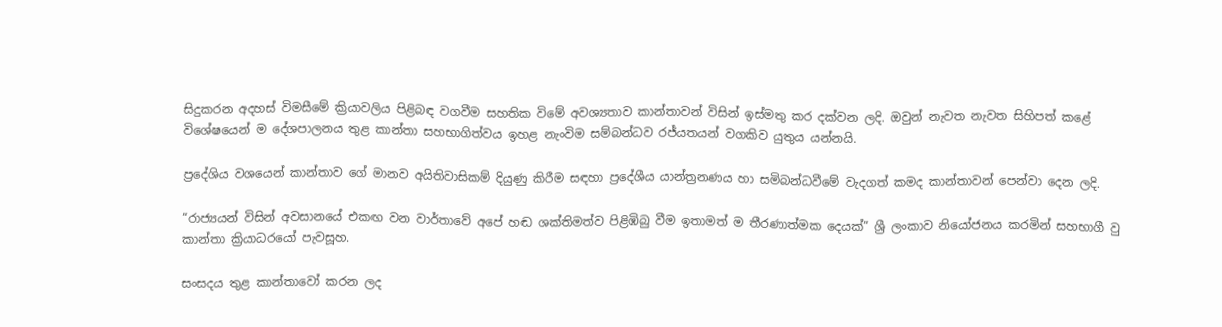සිදුකරන අදහස් විමසීමේ ක්‍රියාවලිය පිළිබඳ වගවීම සහතික විමේ අවශ්‍යතාව කාන්තාවන් විසින් ඉස්මතු කර දක්වන ලදි. ඔවුන් නැවත නැවත සිහිපත් කළේ විශේෂයෙන් ම දේශපාලනය තුළ කාන්තා සහභාගිත්වය ඉහළ නැංවිම සම්බන්ධව රජ්යතයන් වගකිව යුතුය යන්නයි.

ප්‍රදේශිය වශයෙන් කාන්තාව ගේ මානව අයිතිවාසිකම් දියුණු කිරීම සඳහා ප්‍රදේශීය යාන්ත්‍රනණය හා සමිබන්ධවීමේ වැදගත් කමද කාන්තාවන් පෙන්වා දෙන ලදි.

“රාජ්‍යයන් විසින් අවසානයේ එකඟ වන වාර්තාවේ අපේ හඬ ශක්තිමත්ව පිළිඹිබු වීම ඉතාමත් ම තීරණාත්මක දෙයක්” ශ්‍රී ලංකාව නියෝජනය කරමින් සහභාගී වු කාන්තා ක්‍රියාධරයෝ පැවසූහ.

සංසදය තුළ කාන්තාවෝ කරන ලද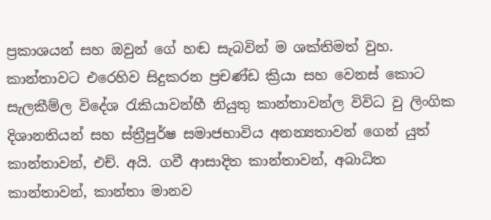ප්‍රකාශයන් සහ ඔවුන් ගේ හඬ සැබවින් ම ශක්තිමත් වුහ. කාන්තාවට එරෙහිව සිදුකරන ප්‍රචණ්ඩ ක්‍රියා සහ වෙනස් කොට සැලකීම්ල විදේශ රැකියාවන්හී නියුතු කාන්තාවන්ල විවිධ වු ලිංගික දිශානතියන් සහ ස්ත්‍රීපුර්ෂ සමාජභාවිය අනන්‍යතාවන් ගෙන් යුත් කාන්තාවන්, එච්. අයි. ගවී ආසාදිත කාන්තාවන්, අබාධිත කාන්තාවන්, කාන්තා මානව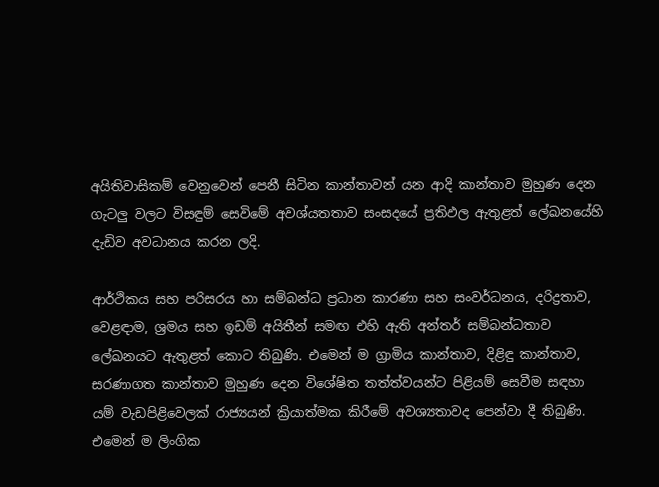අයිතිවාසිකම් වෙනුවෙන් පෙනී සිටින කාන්තාවන් යන ආදි කාන්තාව මුහුණ දෙන ගැටලු වලට විසඳුම් සෙවිමේ අවශ්යතතාව සංසදයේ ප්‍රතිඵල ඇතුළත් ලේඛනයේහි දැඩිව අවධානය කරන ලදි.

ආර්ථිකය සහ පරිසරය හා සම්බන්ධ ප්‍රධාන කාරණා සහ සංවර්ධනය, දරිද්‍රතාව, වෙළඳාම, ශ්‍රමය සහ ඉඩම් අයිතීන් සමඟ එහි ඇති අන්තර් සම්බන්ධතාව ලේඛනයට ඇතුළත් කොට තිබුණි. එමෙන් ම ග්‍රාමිය කාන්තාව, දිළිඳු කාන්තාව, සරණාගත කාන්තාව මුහුණ දෙන විශේෂිත තත්ත්වයන්ට පිළියම් සෙවීම සඳහා යම් වැඩපිළිවෙලක් රාජ්‍යයන් ක්‍රියාත්මක කිරීමේ අවශ්‍යතාවද පෙන්වා දී තිබුණි. එමෙන් ම ලිංගික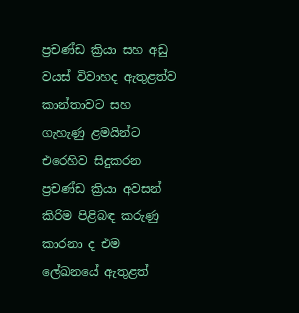ප්‍රචණ්ඩ ක්‍රියා සහ අඩු වයස් විවාහද ඇතුළත්ව කාන්තාවට සහ ගැහැණු ළමයින්ට එරෙහිව සිදුකරන ප්‍රචණ්ඩ ක්‍රියා අවසන් කිරිම පිළිබඳ කරුණු කාරනා ද එම ලේඛනයේ ඇතුළත්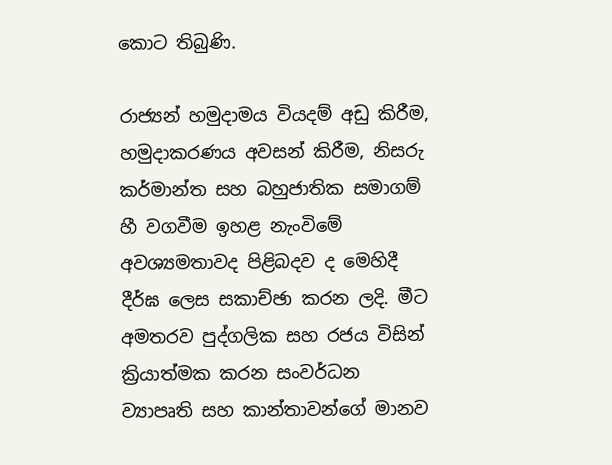කොට තිබුණි.

රාජ්‍යන් හමුදාමය වියදම් අඩු කිරීම, හමුදාකරණය අවසන් කිරීම, නිසරු කර්මාන්ත සහ බහුජාතික සමාගම් හී වගවීම ඉහළ නැංවිමේ අවශ්‍යමතාවද පිළිබදව ද මෙහිදී දීර්ඝ ලෙස සකාච්ඡා කරන ලදි. මීට අමතරව පුද්ගලික සහ රජය විසින් ක්‍රියාත්මක කරන සංවර්ධන ව්‍යාපෘති සහ කාන්තාවන්ගේ මානව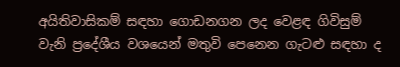අයිතිවාසිකම් සඳහා ගොඩනගන ලද වෙළඳ ගිවිසුම් වැනි ප්‍රදේශීය වශයෙන් මතුවි පෙනෙන ගැටළු සඳහා ද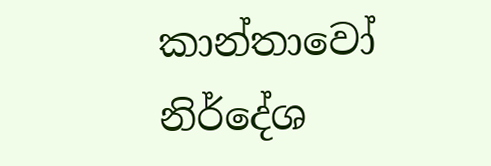කාන්තාවෝ නිර්දේශ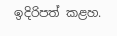ඉදිරිපත් කළහ.